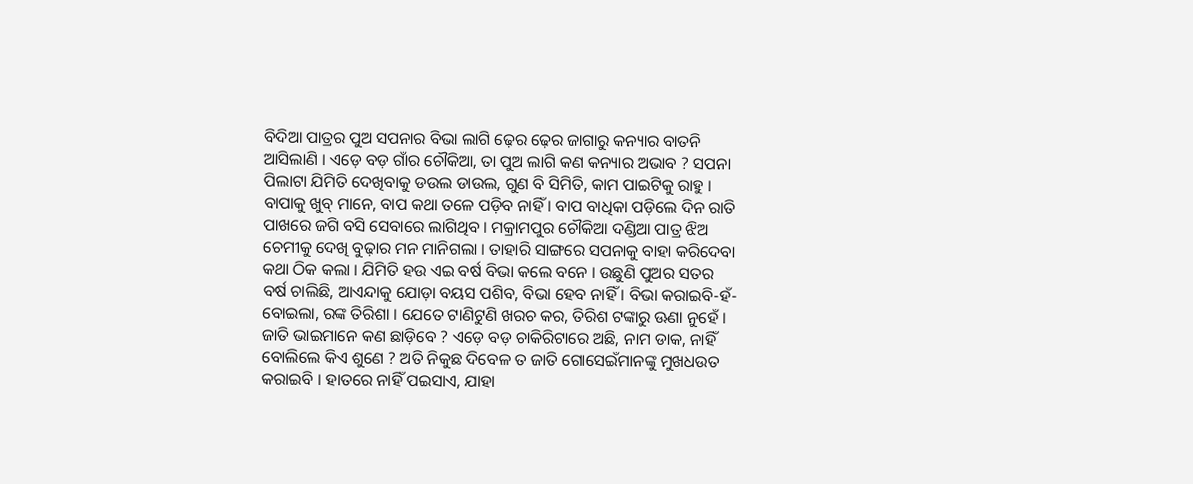ବିଦିଆ ପାତ୍ରର ପୁଅ ସପନାର ବିଭା ଲାଗି ଢ଼େର ଢ଼େର ଜାଗାରୁ କନ୍ୟାର ବାତନି ଆସିଲାଣି । ଏଡ଼େ ବଡ଼ ଗାଁର ଚୌକିଆ, ତା ପୁଅ ଲାଗି କଣ କନ୍ୟାର ଅଭାବ ? ସପନା ପିଲାଟା ଯିମିତି ଦେଖିବାକୁ ଡଉଲ ଡାଉଲ, ଗୁଣ ବି ସିମିତି, କାମ ପାଇଟିକୁ ରାହୁ । ବାପାକୁ ଖୁବ୍ ମାନେ, ବାପ କଥା ତଳେ ପଡ଼ିବ ନାହିଁ । ବାପ ବାଧିକା ପଡ଼ିଲେ ଦିନ ରାତି ପାଖରେ ଜଗି ବସି ସେବାରେ ଲାଗିଥିବ । ମକ୍ରାମପୁର ଚୌକିଆ ଦଣ୍ଡିଆ ପାତ୍ର ଝିଅ ଚେମୀକୁ ଦେଖି ବୁଢ଼ାର ମନ ମାନିଗଲା । ତାହାରି ସାଙ୍ଗରେ ସପନାକୁ ବାହା କରିଦେବା କଥା ଠିକ କଲା । ଯିମିତି ହଉ ଏଇ ବର୍ଷ ବିଭା କଲେ ବନେ । ଉଛୁଣି ପୁଅର ସତର ବର୍ଷ ଚାଲିଛି, ଆଏନ୍ଦାକୁ ଯୋଡ଼ା ବୟସ ପଶିବ, ବିଭା ହେବ ନାହିଁ । ବିଭା କରାଇବି-ହଁ-ବୋଇଲା, ରଙ୍କ ତିରିଶା । ଯେତେ ଟାଣିଟୁଣି ଖରଚ କର, ତିରିଶ ଟଙ୍କାରୁ ଊଣା ନୁହେଁ । ଜାତି ଭାଇମାନେ କଣ ଛାଡ଼ିବେ ? ଏଡ଼େ ବଡ଼ ଚାକିରିଟାରେ ଅଛି, ନାମ ଡାକ, ନାହିଁ ବୋଲିଲେ କିଏ ଶୁଣେ ? ଅତି ନିକୁଛ ଦିବେଳ ତ ଜାତି ଗୋସେଇଁମାନଙ୍କୁ ମୁଖଧଉତ କରାଇବି । ହାତରେ ନାହିଁ ପଇସାଏ, ଯାହା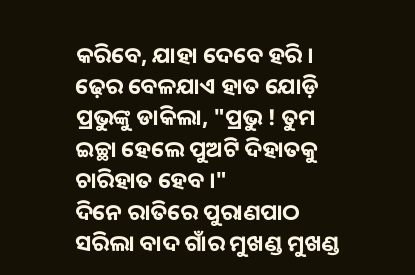କରିବେ, ଯାହା ଦେବେ ହରି । ଢ଼େର ବେଳଯାଏ ହାତ ଯୋଡ଼ି ପ୍ରଭୁଙ୍କୁ ଡାକିଲା, "ପ୍ରଭୁ ! ତୁମ ଇଚ୍ଛା ହେଲେ ପୁଅଟି ଦିହାତକୁ ଚାରିହାତ ହେବ ।"
ଦିନେ ରାତିରେ ପୁରାଣପାଠ ସରିଲା ବାଦ ଗାଁର ମୁଖଣ୍ଡ ମୁଖଣ୍ଡ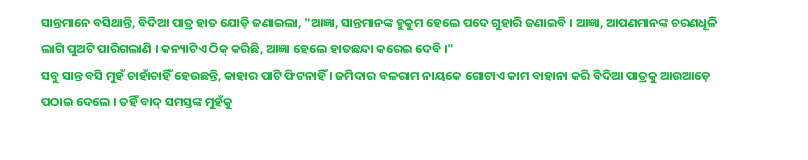ସାନ୍ତମାନେ ବସିଥାନ୍ତି, ବିଦିଆ ପାତ୍ର ହାତ ଯୋଡ଼ି ଜଣାଇଲା, "ଆଜ୍ଞା, ସାନ୍ତମାନଙ୍କ ହୁକୁମ ହେଲେ ପଦେ ଗୁହାରି ଜଣାଇବି । ଆଜ୍ଞା, ଆପଣମାନଙ୍କ ଚରଣଧୂଳି ଲାଗି ପୁଅଟି ପାରିଗଲାଣି । କନ୍ୟାଟିଏ ଠିକ୍ କରିଛି, ଆଜ୍ଞା ହେଲେ ହାତଛନ୍ଦା କରେଇ ଦେବି ।"
ସବୁ ସାନ୍ତ ବସି ମୁହଁ ଚାହାଁଚାହିଁ ହେଉଛନ୍ତି, କାହାର ପାଟି ଫିଟନାହିଁ । ଜମିଦାର ବଳରାମ ନାୟକେ ଗୋଟାଏ କାମ ବାହାନା କରି ବିଦିଆ ପାତ୍ରକୁ ଆଉଆଡ଼େ ପଠାଇ ଦେଲେ । ତହିଁ ବାଦ୍ ସମସ୍ତଙ୍କ ମୁହଁକୁ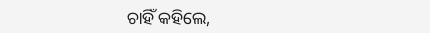ଚାହିଁ କହିଲେ,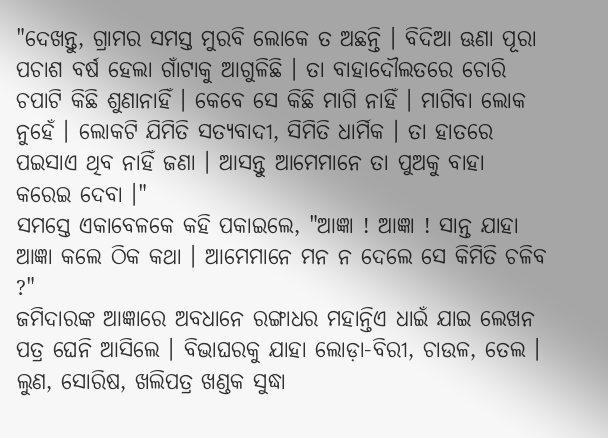"ଦେଖନ୍ତୁ, ଗ୍ରାମର ସମସ୍ତ ମୁରବି ଲୋକେ ତ ଅଛନ୍ତି । ବିଦିଆ ଊଣା ପୂରା ପଚାଶ ବର୍ଷ ହେଲା ଗାଁଟାକୁ ଆଗୁଳିଛି । ତା ବାହାଦୌଲତରେ ଚୋରି ଚପାଟି କିଛି ଶୁଣାନାହିଁ । କେବେ ସେ କିଛି ମାଗି ନାହିଁ । ମାଗିବା ଲୋକ ନୁହେଁ । ଲୋକଟି ଯିମିତି ସତ୍ୟବାଦୀ, ସିମିତି ଧାର୍ମିକ । ତା ହାତରେ ପଇସାଏ ଥିବ ନାହିଁ ଜଣା । ଆସନ୍ତୁ ଆମେମାନେ ତା ପୁଅକୁ ବାହା କରେଇ ଦେବା ।"
ସମସ୍ତେ ଏକାବେଳକେ କହି ପକାଇଲେ, "ଆଜ୍ଞା ! ଆଜ୍ଞା ! ସାନ୍ତ ଯାହା ଆଜ୍ଞା କଲେ ଠିକ କଥା । ଆମେମାନେ ମନ ନ ଦେଲେ ସେ କିମିତି ଚଳିବ ?"
ଜମିଦାରଙ୍କ ଆଜ୍ଞାରେ ଅବଧାନେ ରଙ୍ଗାଧର ମହାନ୍ତିଏ ଧାଇଁ ଯାଇ ଲେଖନ ପତ୍ର ଘେନି ଆସିଲେ । ବିଭାଘରକୁ ଯାହା ଲୋଡ଼ା-ବିରୀ, ଚାଉଳ, ତେଲ । ଲୁଣ, ସୋରିଷ, ଖଲିପତ୍ର ଖଣ୍ଡକ ସୁଦ୍ଧା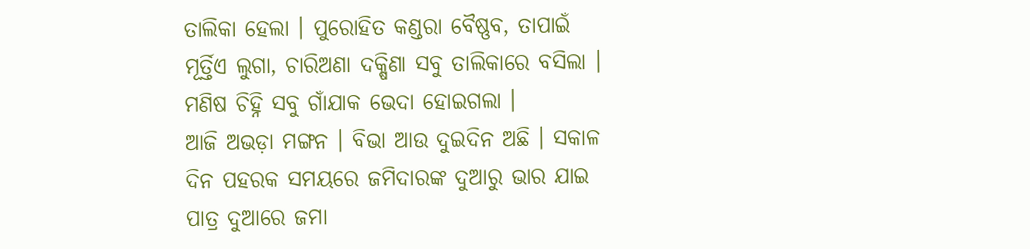ତାଲିକା ହେଲା । ପୁରୋହିତ କଣ୍ଡରା ବୈଷ୍ଣବ, ତାପାଇଁ ମୂର୍ତ୍ତିଏ ଲୁଗା, ଚାରିଅଣା ଦକ୍ଷିଣା ସବୁ ତାଲିକାରେ ବସିଲା । ମଣିଷ ଚିହ୍ନି ସବୁ ଗାଁଯାକ ଭେଦା ହୋଇଗଲା ।
ଆଜି ଅଭଡ଼ା ମଙ୍ଗନ । ବିଭା ଆଉ ଦୁଇଦିନ ଅଛି । ସକାଳ ଦିନ ପହରକ ସମୟରେ ଜମିଦାରଙ୍କ ଦୁଆରୁ ଭାର ଯାଇ ପାତ୍ର ଦୁଆରେ ଜମା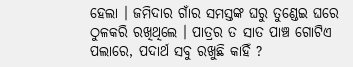ହେଲା । ଜମିଦାର ଗାଁର ସମସ୍ତଙ୍କ ଘରୁ ତୁଣ୍ଡେଇ ଘରେ ଠୁଳକରି ରଖିଥିଲେ । ପାତ୍ରର ତ ସାତ ପାଞ୍ଚ ଗୋଟିଏ ପଲାରେ, ପଦାର୍ଥ ସବୁ ରଖୁଛି କାହିଁ ?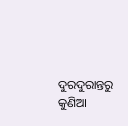ଦୁରଦୁରାନ୍ତରୁ କୁଣିଆ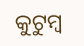କୁଟୁମ୍ବ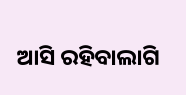ଆସି ରହିବାଲାଗି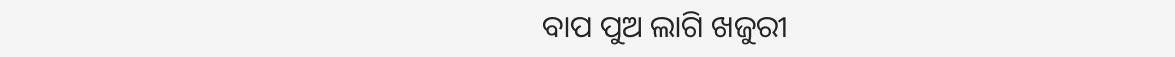ବାପ ପୁଅ ଲାଗି ଖଜୁରୀ